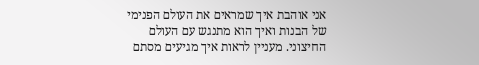אני אוהבת איך שמראים את העולם הפנימי של הבנות ואיך הוא מתנגש עם העולם החיצוני. מעניין לראות איך מגיעים מסתם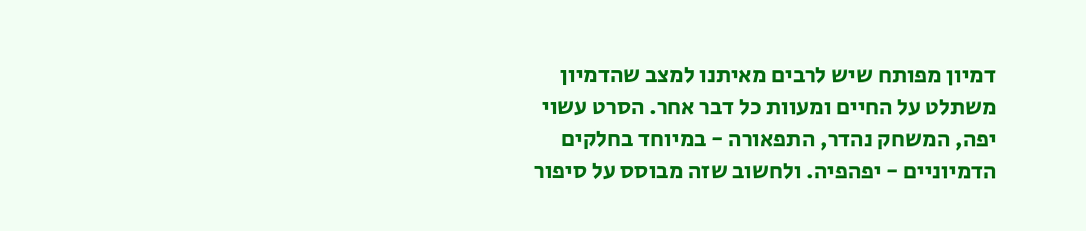דמיון מפותח שיש לרבים מאיתנו למצב שהדמיון משתלט על החיים ומעוות כל דבר אחר. הסרט עשוי יפה, המשחק נהדר, התפאורה - במיוחד בחלקים הדמיוניים - יפהפיה. ולחשוב שזה מבוסס על סיפור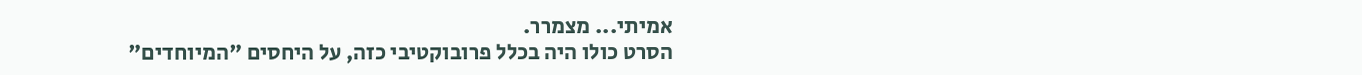אמיתי... מצמרר.
הסרט כולו היה בכלל פרובוקטיבי כזה, על היחסים "המיוחדים"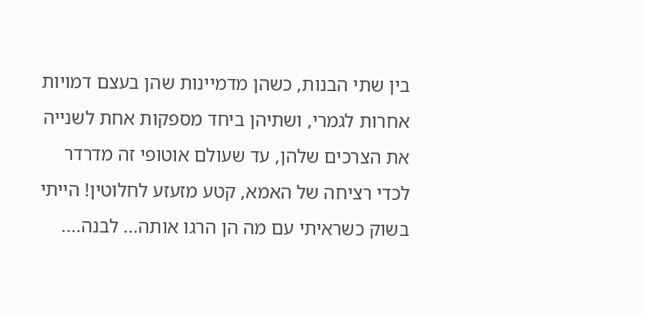בין שתי הבנות, כשהן מדמיינות שהן בעצם דמויות אחרות לגמרי, ושתיהן ביחד מספקות אחת לשנייה את הצרכים שלהן, עד שעולם אוטופי זה מדרדר לכדי רציחה של האמא, קטע מזעזע לחלוטין! הייתי בשוק כשראיתי עם מה הן הרגו אותה... לבנה....